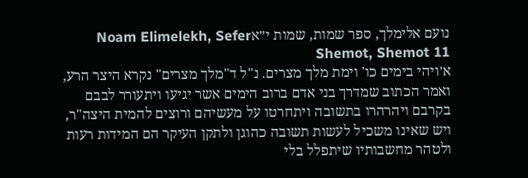נועם אלימלך, ספר שמות, שמות י״אNoam Elimelekh, Sefer Shemot, Shemot 11
א׳ויהי בימים כו' וימת מלך מצרים. נ"ל ד"מלך מצרים" נקרא היצר הרע, ואמר הכתוב שמדרך בני אדם ברוב הימים אשר יגיעו ויתעורר לבבם בקרבם ויהרהרו בתשובה ויתחרטו על מעשיהם ורוצים להמית היצה"ר, ויש שאינו משכיל לעשות תשובה כהוגן ולתקן העיקר הם המידות רעות ולטהר מחשבותיו שיתפלל בלי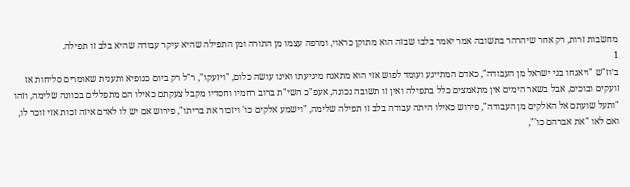מחשבות זרות, רק אחר שיהרהר בתשובה אמר יאמר בלבו שבזה הוא מתוקן כראוי, ומרפה עצמו מן התורה ומן התפילה שהיא עיקר עבודה שהיא בלב זו תפילה.
1
ב׳וז"ש "ויאגחו בני ישראל מן העבודה", כאדם המתייגע ועומד לפוש אזי הוא מתאנח מיגיעתו ואינו עושה כלום, "ויזעקו", ר"ל רק ביום כנופיא ותענית שאומרים סליחות אז זועקים ובוכים, אבל בשאר הימים אין מתאמצים כלל בתפילה ואין זו תשובה נכונה, אעפ"כ השי"ת ברוב רחמיו וחסדיו מקבל צעקתם כאילו הם מתפללים בכוונה שלימה, וזהו "ותעל שועתם אל האלקים מן העבודה", פירוש כאילו היתה עבודה בלב זו תפילה שלימה, "וישמע אלקים כו' ויזכור את בריתו", פירוש אם יש לו לאדם איזה זכות אזי זוכר לו, ואם לאו "את אברהם כו'",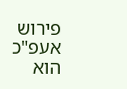פירוש אעפ"כ הוא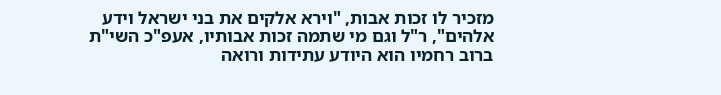מזכיר לו זכות אבות, "וירא אלקים את בני ישראל וידע אלהים", ר"ל וגם מי שתמה זכות אבותיו, אעפ"כ השי"ת ברוב רחמיו הוא היודע עתידות ורואה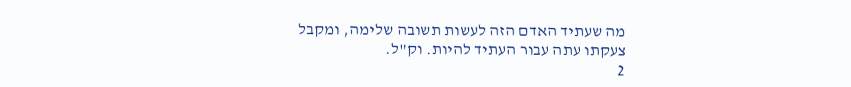מה שעתיד האדם הזה לעשות תשובה שלימה, ומקבל צעקתו עתה עבור העתיד להיות. וק"ל.
2